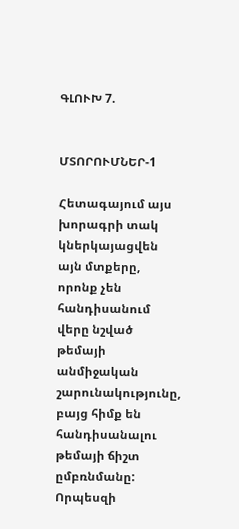ԳԼՈՒԽ 7.


ՄՏՈՐՈՒՄՆԵՐ-1

Հետագայում այս խորագրի տակ կներկայացվեն այն մտքերը, որոնք չեն հանդիսանում վերը նշված թեմայի անմիջական շարունակությունը, բայց հիմք են հանդիսանալու թեմայի ճիշտ ըմբռնմանը: Որպեսզի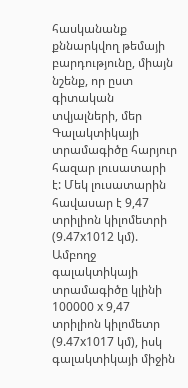հասկանանք քննարկվող թեմայի բարդությունը, միայն նշենք, որ ըստ գիտական տվյալների, մեր Գալակտիկայի տրամագիծը հարյուր հազար լուսատարի է: Մեկ լուսատարին հավասար է 9,47 տրիլիոն կիլոմետրի (9.47x1012 կմ). Ամբողջ գալակտիկայի տրամագիծը կլինի 100000 x 9,47 տրիլիոն կիլոմետր (9.47x1017 կմ), իսկ գալակտիկայի միջին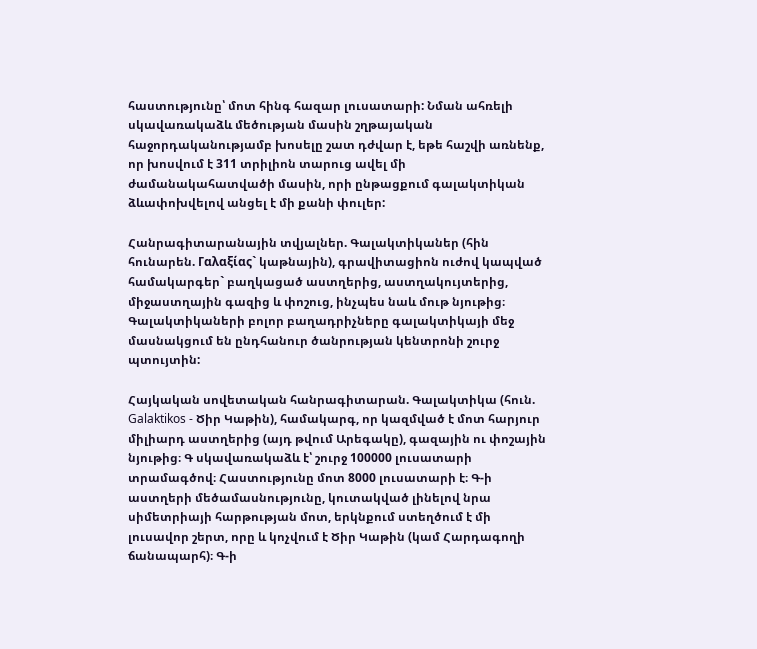հաստությունը՝ մոտ հինգ հազար լուսատարի: Նման ահռելի սկավառակաձև մեծության մասին շղթայական հաջորդականությամբ խոսելը շատ դժվար է, եթե հաշվի առնենք, որ խոսվում է 311 տրիլիոն տարուց ավել մի ժամանակահատվածի մասին, որի ընթացքում գալակտիկան ձևափոխվելով անցել է մի քանի փուլեր:

Հանրագիտարանային տվյալներ. Գալակտիկաներ (հին հունարեն. Γαλαξίας` կաթնային), գրավիտացիոն ուժով կապված համակարգեր` բաղկացած աստղերից, աստղակույտերից, միջաստղային գազից և փոշուց, ինչպես նաև մութ նյութից։ Գալակտիկաների բոլոր բաղադրիչները գալակտիկայի մեջ մասնակցում են ընդհանուր ծանրության կենտրոնի շուրջ պտույտին:

Հայկական սովետական հանրագիտարան. Գալակտիկա (հուն. Galaktikos - Ծիր Կաթին), համակարգ, որ կազմված է մոտ հարյուր միլիարդ աստղերից (այդ թվում Արեգակը), գազային ու փոշային նյութից։ Գ սկավառակաձև է՝ շուրջ 100000 լուսատարի տրամագծով։ Հաստությունը մոտ 8000 լուսատարի է։ Գ-ի աստղերի մեծամասնությունը, կուտակված լինելով նրա սիմետրիայի հարթության մոտ, երկնքում ստեղծում է մի լուսավոր շերտ, որը և կոչվում է Ծիր Կաթին (կամ Հարդագողի ճանապարհ)։ Գ-ի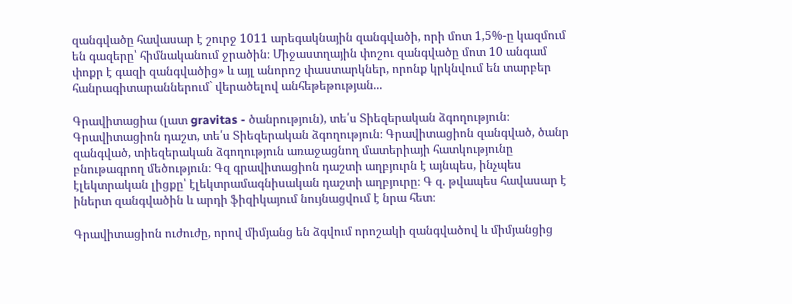զանգվածը հավասար է շուրջ 1011 արեգակնային զանգվածի, որի մոտ 1,5%-ը կազմում են գազերը՝ հիմնականում ջրածին։ Միջաստղային փոշու զանգվածը մոտ 10 անգամ փոքր է գազի զանգվածից» և այլ անորոշ փաստարկներ, որոնք կրկնվում են տարբեր հանրագիտարաններում` վերածելով անհեթեթության...

Գրավիտացիա (լատ gravitas - ծանրություն), տե՛ս Տիեզերական ձգողություն։ Գրավիտացիոն դաշտ, տե՛ս Տիեզերական ձգողություն։ Գրավիտացիոն զանգված, ծանր զանգված, տիեզերական ձգողություն առաջացնող մատերիայի հատկությունը բնութագրող մեծություն։ Գզ գրավիտացիոն դաշտի աղբյուրն է այնպես, ինչպես էլեկտրական լիցքը՝ էլեկտրամագնիսական դաշտի աղբյուրը։ Գ զ. թվապես հավասար է իներտ զանգվածին և արդի ֆիզիկայում նույնացվում է նրա հետ։

Գրավիտացիոն ուժուժը, որով միմյանց են ձգվում որոշակի զանգվածով և միմյանցից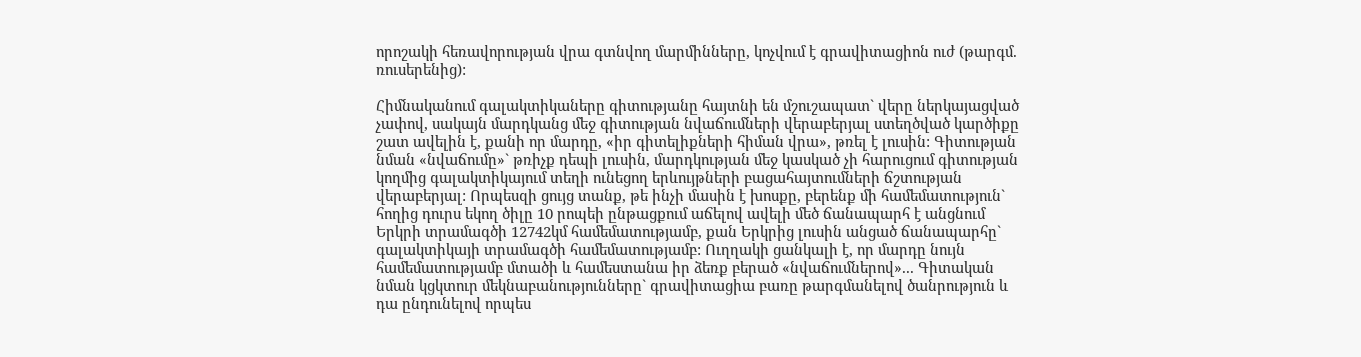որոշակի հեռավորության վրա գտնվող մարմինները, կոչվում է գրավիտացիոն ուժ (թարգմ. ռուսերենից):

Հիմնականում գալակտիկաները գիտությանը հայտնի են մշուշապատ` վերը ներկայացված չափով, սակայն մարդկանց մեջ գիտության նվաճումների վերաբերյալ ստեղծված կարծիքը շատ ավելին է, քանի որ մարդը, «իր գիտելիքների հիման վրա», թռել է լուսին: Գիտության նման «նվաճումը»` թռիչք դեպի լուսին, մարդկության մեջ կասկած չի հարուցում գիտության կողմից գալակտիկայում տեղի ունեցող երևույթների բացահայտումների ճշտության վերաբերյալ: Որպեսզի ցույց տանք, թե ինչի մասին է խոսքը, բերենք մի համեմատություն` հողից դուրս եկող ծիլը 10 րոպեի ընթացքում աճելով ավելի մեծ ճանապարհ է անցնում Երկրի տրամագծի 12742կմ համեմատությամբ, քան Երկրից լուսին անցած ճանապարհը` գալակտիկայի տրամագծի համեմատությամբ: Ուղղակի ցանկալի է, որ մարդը նույն համեմատությամբ մտածի և համեստանա իր ձեռք բերած «նվաճումներով»... Գիտական նման կցկտուր մեկնաբանությունները` գրավիտացիա բառը թարգմանելով ծանրություն և դա ընդունելով որպես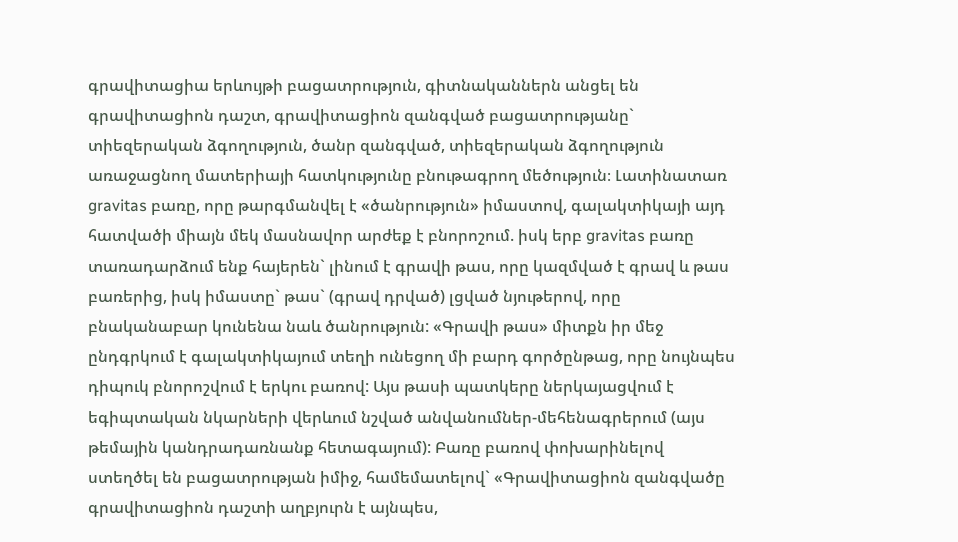գրավիտացիա երևույթի բացատրություն, գիտնականներն անցել են գրավիտացիոն դաշտ, գրավիտացիոն զանգված բացատրությանը` տիեզերական ձգողություն, ծանր զանգված, տիեզերական ձգողություն առաջացնող մատերիայի հատկությունը բնութագրող մեծություն։ Լատինատառ gravitas բառը, որը թարգմանվել է «ծանրություն» իմաստով, գալակտիկայի այդ հատվածի միայն մեկ մասնավոր արժեք է բնորոշում. իսկ երբ gravitas բառը տառադարձում ենք հայերեն` լինում է գրավի թաս, որը կազմված է գրավ և թաս բառերից, իսկ իմաստը` թաս` (գրավ դրված) լցված նյութերով, որը բնականաբար կունենա նաև ծանրություն: «Գրավի թաս» միտքն իր մեջ ընդգրկում է գալակտիկայում տեղի ունեցող մի բարդ գործընթաց, որը նույնպես դիպուկ բնորոշվում է երկու բառով: Այս թասի պատկերը ներկայացվում է եգիպտական նկարների վերևում նշված անվանումներ-մեհենագրերում (այս թեմային կանդրադառնանք հետագայում): Բառը բառով փոխարինելով ստեղծել են բացատրության իմիջ, համեմատելով` «Գրավիտացիոն զանգվածը գրավիտացիոն դաշտի աղբյուրն է այնպես,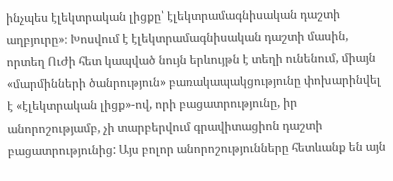ինչպես էլեկտրական լիցքը՝ էլեկտրամագնիսական դաշտի աղբյուրը»։ Խոսվում է էլեկտրամագնիսական դաշտի մասին, որտեղ ՈւԺի հետ կապված նույն երևույթն է տեղի ունենում, միայն «մարմինների ծանրություն» բառակապակցությունը փոխարինվել է «էլեկտրական լիցք»-ով, որի բացատրությունը, իր անորոշությամբ, չի տարբերվում գրավիտացիոն դաշտի բացատրությունից: Այս բոլոր անորոշությունները հետևանք են այն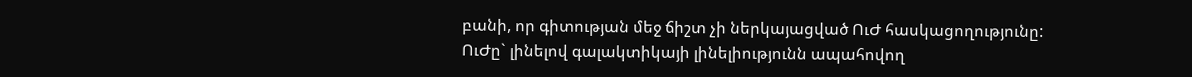բանի, որ գիտության մեջ ճիշտ չի ներկայացված ՈւԺ հասկացողությունը: ՈւԺը` լինելով գալակտիկայի լինելիությունն ապահովող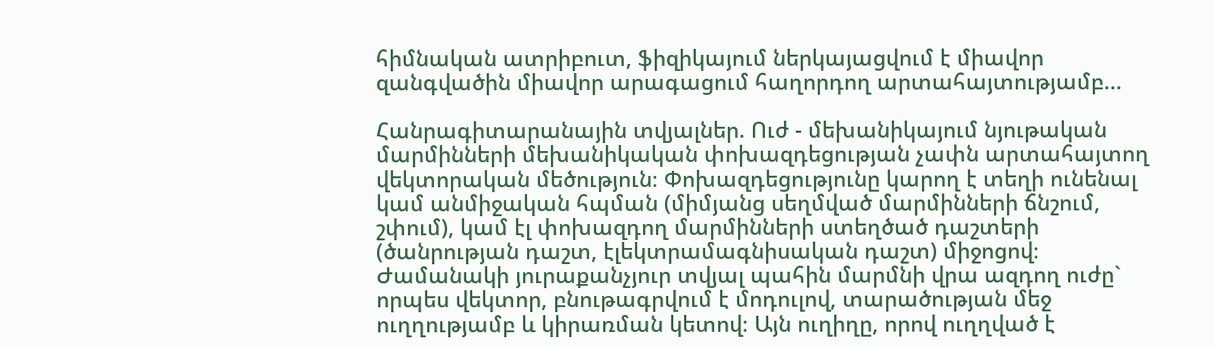հիմնական ատրիբուտ, ֆիզիկայում ներկայացվում է միավոր զանգվածին միավոր արագացում հաղորդող արտահայտությամբ...

Հանրագիտարանային տվյալներ. Ուժ - մեխանիկայում նյութական մարմինների մեխանիկական փոխազդեցության չափն արտահայտող վեկտորական մեծություն։ Փոխազդեցությունը կարող է տեղի ունենալ կամ անմիջական հպման (միմյանց սեղմված մարմինների ճնշում, շփում), կամ էլ փոխազդող մարմինների ստեղծած դաշտերի (ծանրության դաշտ, էլեկտրամագնիսական դաշտ) միջոցով։ Ժամանակի յուրաքանչյուր տվյալ պահին մարմնի վրա ազդող ուժը` որպես վեկտոր, բնութագրվում է մոդուլով, տարածության մեջ ուղղությամբ և կիրառման կետով։ Այն ուղիղը, որով ուղղված է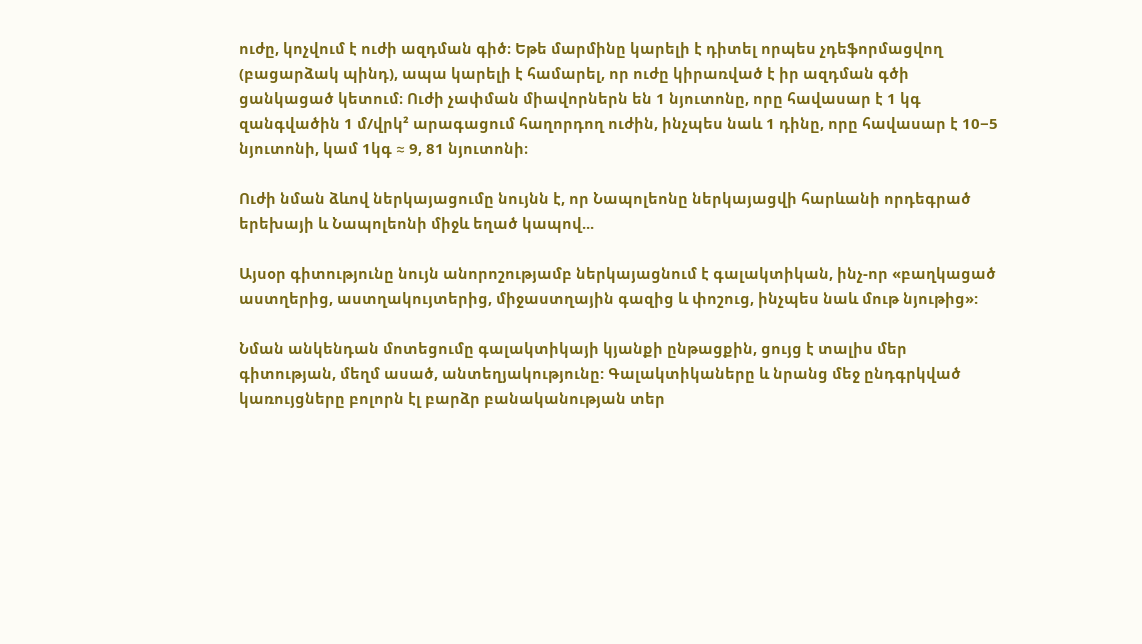ուժը, կոչվում է ուժի ազդման գիծ։ Եթե մարմինը կարելի է դիտել որպես չդեֆորմացվող (բացարձակ պինդ), ապա կարելի է համարել, որ ուժը կիրառված է իր ազդման գծի ցանկացած կետում։ Ուժի չափման միավորներն են 1 նյուտոնը, որը հավասար է 1 կգ զանգվածին 1 մ/վրկ² արագացում հաղորդող ուժին, ինչպես նաև 1 դինը, որը հավասար է 10−5 նյուտոնի, կամ 1կգ ≈ 9, 81 նյուտոնի։

Ուժի նման ձևով ներկայացումը նույնն է, որ Նապոլեոնը ներկայացվի հարևանի որդեգրած երեխայի և Նապոլեոնի միջև եղած կապով...

Այսօր գիտությունը նույն անորոշությամբ ներկայացնում է գալակտիկան, ինչ-որ «բաղկացած աստղերից, աստղակույտերից, միջաստղային գազից և փոշուց, ինչպես նաև մութ նյութից»:

Նման անկենդան մոտեցումը գալակտիկայի կյանքի ընթացքին, ցույց է տալիս մեր գիտության, մեղմ ասած, անտեղյակությունը: Գալակտիկաները և նրանց մեջ ընդգրկված կառույցները բոլորն էլ բարձր բանականության տեր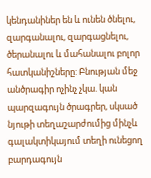կենդանիներ են և ունեն ծնելու, զարգանալու, զարգացնելու, ծերանալու և մահանալու բոլոր հատկանիշները: Բնության մեջ անծրագիր ոչինչ չկա. կան պարզագույն ծրագրեր, սկսած նյութի տեղաշարժումից մինչև գալակտիկայում տեղի ունեցող բարդագույն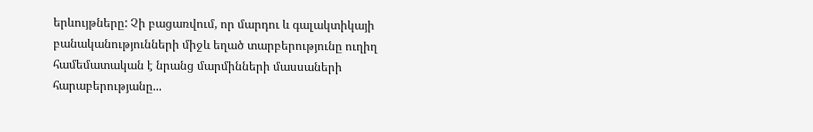երևույթները: Չի բացառվում, որ մարդու և գալակտիկայի բանականությունների միջև եղած տարբերությունը ուղիղ համեմատական է նրանց մարմինների մասսաների հարաբերությանը...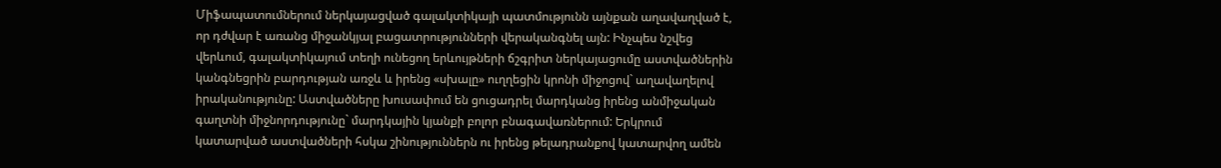Միֆապատումներում ներկայացված գալակտիկայի պատմությունն այնքան աղավաղված է, որ դժվար է առանց միջանկյալ բացատրությունների վերականգնել այն: Ինչպես նշվեց վերևում, գալակտիկայում տեղի ունեցող երևույթների ճշգրիտ ներկայացումը աստվածներին կանգնեցրին բարդության առջև և իրենց «սխալը» ուղղեցին կրոնի միջոցով` աղավաղելով իրականությունը: Աստվածները խուսափում են ցուցադրել մարդկանց իրենց անմիջական գաղտնի միջնորդությունը` մարդկային կյանքի բոլոր բնագավառներում: Երկրում կատարված աստվածների հսկա շինություններն ու իրենց թելադրանքով կատարվող ամեն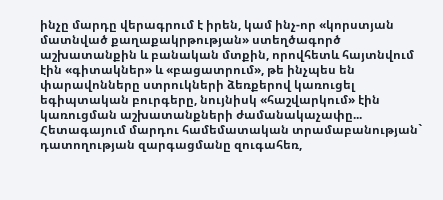ինչը մարդը վերագրում է իրեն, կամ ինչ-որ «կորստյան մատնված քաղաքակրթության» ստեղծագործ աշխատանքին և բանական մտքին, որովհետև հայտնվում էին «գիտակներ» և «բացատրում», թե ինչպես են փարավոնները ստրուկների ձեռքերով կառուցել եգիպտական բուրգերը, նույնիսկ «հաշվարկում» էին կառուցման աշխատանքների ժամանակաչափը... Հետագայում մարդու համեմատական տրամաբանության` դատողության զարգացմանը զուգահեռ,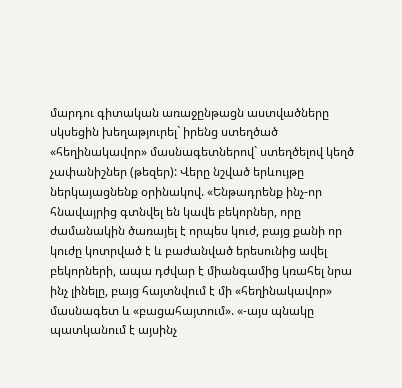մարդու գիտական առաջընթացն աստվածները սկսեցին խեղաթյուրել` իրենց ստեղծած «հեղինակավոր» մասնագետներով` ստեղծելով կեղծ չափանիշներ (թեզեր): Վերը նշված երևույթը ներկայացնենք օրինակով. «Ենթադրենք ինչ-որ հնավայրից գտնվել են կավե բեկորներ, որը ժամանակին ծառայել է որպես կուժ, բայց քանի որ կուժը կոտրված է և բաժանված երեսունից ավել բեկորների, ապա դժվար է միանգամից կռահել նրա ինչ լինելը, բայց հայտնվում է մի «հեղինակավոր» մասնագետ և «բացահայտում». «-այս պնակը պատկանում է այսինչ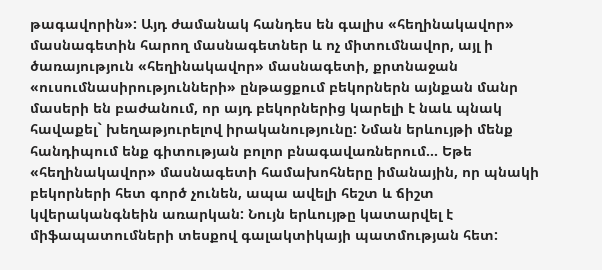թագավորին»: Այդ ժամանակ հանդես են գալիս «հեղինակավոր» մասնագետին հարող մասնագետներ և ոչ միտումնավոր, այլ ի ծառայություն «հեղինակավոր» մասնագետի, քրտնաջան «ուսումնասիրությունների» ընթացքում բեկորներն այնքան մանր մասերի են բաժանում, որ այդ բեկորներից կարելի է նաև պնակ հավաքել` խեղաթյուրելով իրականությունը: Նման երևույթի մենք հանդիպում ենք գիտության բոլոր բնագավառներում... Եթե «հեղինակավոր» մասնագետի համախոհները իմանային, որ պնակի բեկորների հետ գործ չունեն, ապա ավելի հեշտ և ճիշտ կվերականգնեին առարկան: Նույն երևույթը կատարվել է միֆապատումների տեսքով գալակտիկայի պատմության հետ: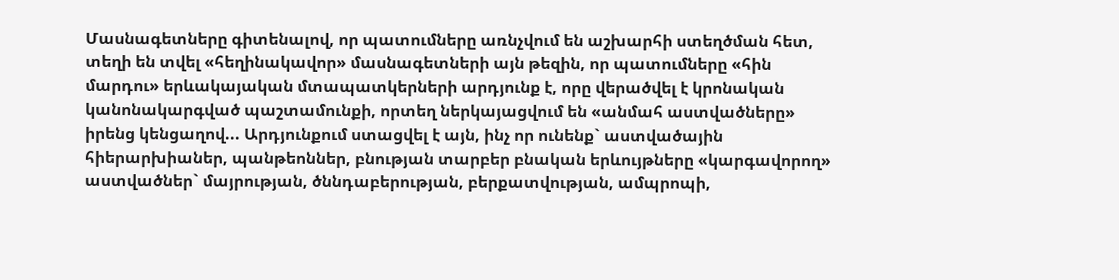Մասնագետները գիտենալով, որ պատումները առնչվում են աշխարհի ստեղծման հետ, տեղի են տվել «հեղինակավոր» մասնագետների այն թեզին, որ պատումները «հին մարդու» երևակայական մտապատկերների արդյունք է, որը վերածվել է կրոնական կանոնակարգված պաշտամունքի, որտեղ ներկայացվում են «անմահ աստվածները» իրենց կենցաղով... Արդյունքում ստացվել է այն, ինչ որ ունենք` աստվածային հիերարխիաներ, պանթեոններ, բնության տարբեր բնական երևույթները «կարգավորող» աստվածներ` մայրության, ծննդաբերության, բերքատվության, ամպրոպի,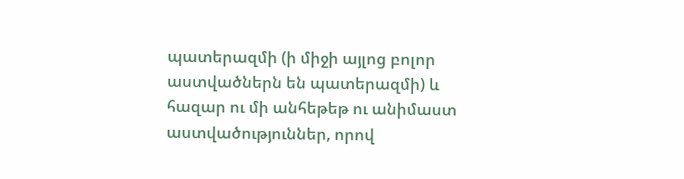պատերազմի (ի միջի այլոց բոլոր աստվածներն են պատերազմի) և հազար ու մի անհեթեթ ու անիմաստ աստվածություններ, որով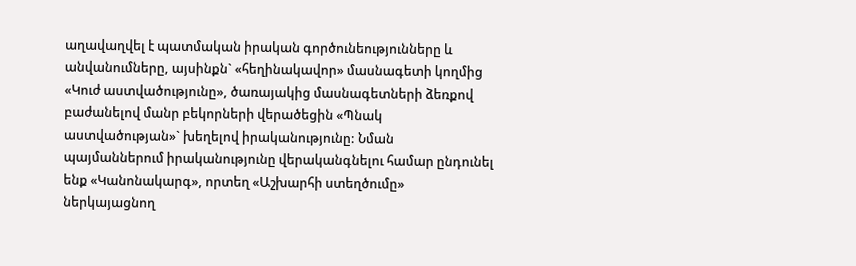աղավաղվել է պատմական իրական գործունեությունները և անվանումները, այսինքն` «հեղինակավոր» մասնագետի կողմից «Կուժ աստվածությունը», ծառայակից մասնագետների ձեռքով բաժանելով մանր բեկորների վերածեցին «Պնակ աստվածության»` խեղելով իրականությունը: Նման պայմաններում իրականությունը վերականգնելու համար ընդունել ենք «Կանոնակարգ», որտեղ «Աշխարհի ստեղծումը» ներկայացնող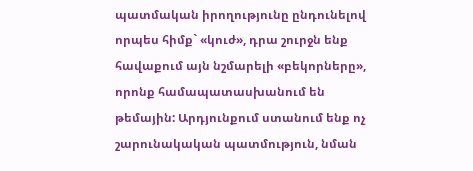պատմական իրողությունը ընդունելով որպես հիմք` «կուժ», դրա շուրջն ենք հավաքում այն նշմարելի «բեկորները», որոնք համապատասխանում են թեմային: Արդյունքում ստանում ենք ոչ շարունակական պատմություն, նման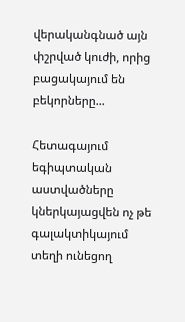վերականգնած այն փշրված կուժի, որից բացակայում են բեկորները...

Հետագայում եգիպտական աստվածները կներկայացվեն ոչ թե գալակտիկայում տեղի ունեցող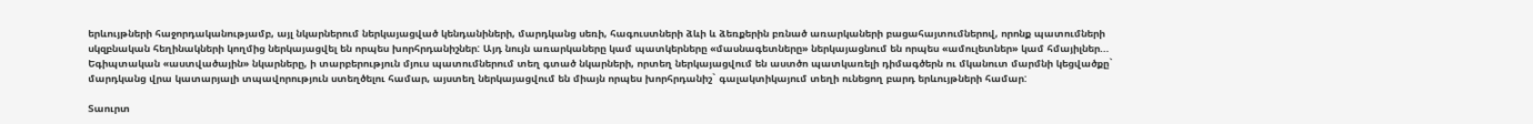երևույթների հաջորդականությամբ, այլ նկարներում ներկայացված կենդանիների, մարդկանց սեռի, հագուստների ձևի և ձեռքերին բռնած առարկաների բացահայտումներով, որոնք պատումների սկզբնական հեղինակների կողմից ներկայացվել են որպես խորհրդանիշներ: Այդ նույն առարկաները կամ պատկերները «մասնագետները» ներկայացնում են որպես «ամուլետներ» կամ հմայիլներ... Եգիպտական «աստվածային» նկարները, ի տարբերություն մյուս պատումներում տեղ գտած նկարների, որտեղ ներկայացվում են աստծո պատկառելի դիմագծերն ու մկանուտ մարմնի կեցվածքը` մարդկանց վրա կատարյալի տպավորություն ստեղծելու համար, այստեղ ներկայացվում են միայն որպես խորհրդանիշ` գալակտիկայում տեղի ունեցող բարդ երևույթների համար:

Տաուրտ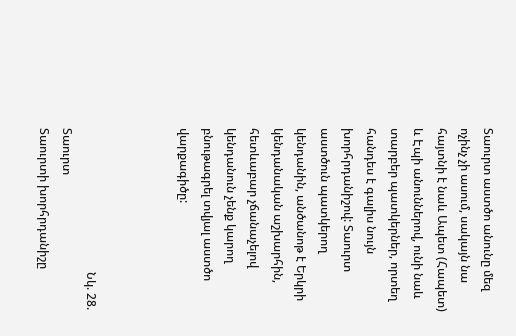Տաուրտ աստծո անունը մեզ ոչինչ չի ասում, սակայն նա հայտնի է նաև Ապետ (Հապետ) և Էպի անուններով, ունի նաև տարբեր պատկերներ, որտեղ հանդես է գալիս նույն խորհրդանիշով: Տաուրտ աստծուն պատկերող կենդանին, անծանոթ է Երկրի կենդանական աշխարհին, հետևաբար չճանաչելով կենդանուն չենք կարող բնութագրել տվյալ աստծո վարքագիծը:



                                                Նկ. 28. Տաուրտ                                    Տաուրտի խորհրդանիշը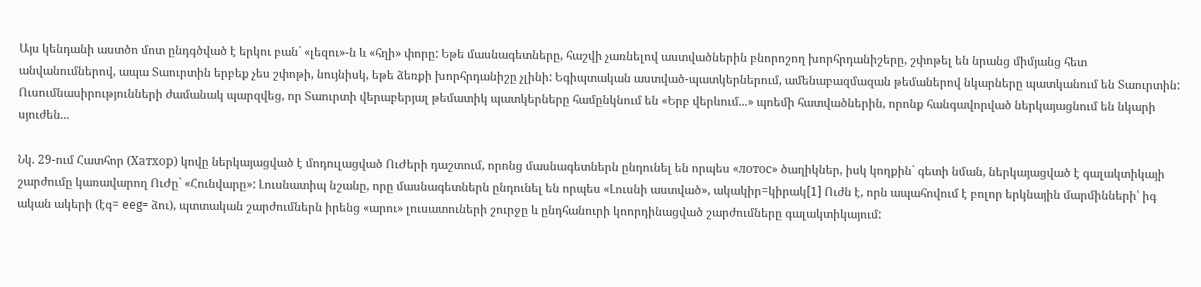Այս կենդանի աստծո մոտ ընդգծված է երկու բան` «լեզու»-ն և «հղի» փորը: Եթե մասնագետները, հաշվի չառնելով աստվածներին բնորոշող խորհրդանիշերը, շփոթել են նրանց միմյանց հետ անվանումներով, ապա Տաուրտին երբեք չես շփոթի, նույնիսկ, եթե ձեռքի խորհրդանիշը չլինի: Եգիպտական աստված-պատկերներում, ամենաբազմազան թեմաներով նկարները պատկանում են Տաուրտին: Ուսումնասիրությունների ժամանակ պարզվեց, որ Տաուրտի վերաբերյալ թեմատիկ պատկերները համընկնում են «Երբ վերևում...» պոեմի հատվածներին, որոնք հանգավորված ներկայացնում են նկարի սյուժեն...

Նկ. 29-ում Հատհոր (Хатхор) կովը ներկայացված է մոդուլացված ՈւԺերի դաշտում, որոնց մասնագետներն ընդունել են որպես «лотос» ծաղիկներ, իսկ կողքին` գետի նման, ներկայացված է գալակտիկայի շարժումը կառավարող ՈւԺը` «Հունվարը»: Լուսնատիպ նշանը, որը մասնագետներն ընդունել են որպես «Լուսնի աստված», ակակիր=կիրակ[1] Ուժն է, որն ապահովում է բոլոր երկնային մարմինների՝ իգ ական ակերի (էգ= eeg= ձու), պտտական շարժումներն իրենց «արու» լուսատուների շուրջը և ընդհանուրի կոորդինացված շարժումները գալակտիկայում: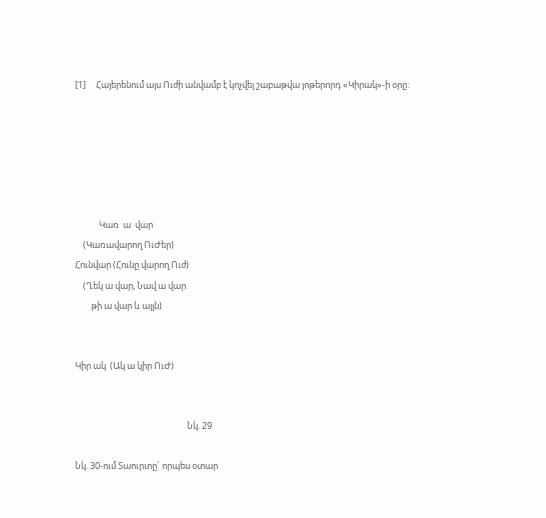[1]     Հայերենում այս Ուժի անվամբ է կոչվել շաբաթվա յոթերորդ «Կիրակ»-ի օրը:






            Կառ  ա  վար
    (Կառավարող ՈւԺեր)
Հունվար (Հունը վարող Ուժ)
    (Ղեկ ա վար, Նավ ա վար
        թի ա վար և այլն)


Կիր ակ  (Ակ ա կիր ՈւԺ)


                                                        Նկ. 29

Նկ. 30-ում Տաուրտը` որպես օտար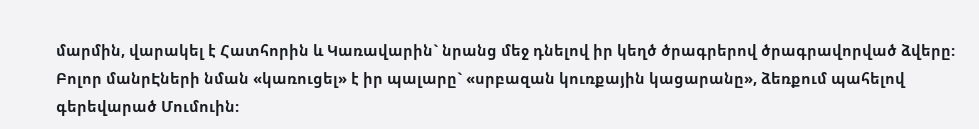մարմին, վարակել է Հատհորին և Կառավարին` նրանց մեջ դնելով իր կեղծ ծրագրերով ծրագրավորված ձվերը: Բոլոր մանրԷների նման «կառուցել» է իր պալարը` «սրբազան կուռքային կացարանը», ձեռքում պահելով գերեվարած Մումուին: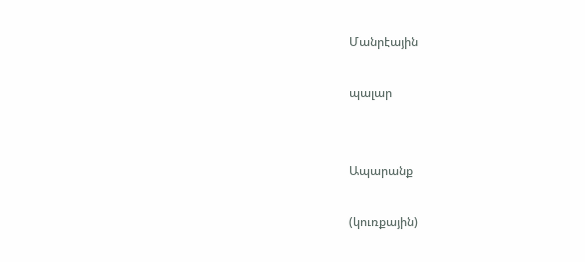Մանրէային

պալար


Ապարանք

(կուռքային)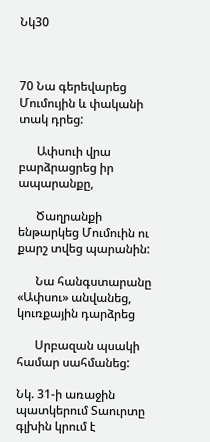Նկ30



70 Նա գերեվարեց Մումույին և փականի տակ դրեց:

      Ափսուի վրա բարձրացրեց իր ապարանքը,

      Ծաղրանքի ենթարկեց Մումուին ու քարշ տվեց պարանին:

      Նա հանգստարանը «Ափսու» անվանեց, կուռքային դարձրեց

      Սրբազան պսակի համար սահմանեց:

Նկ. 31-ի առաջին պատկերում Տաուրտը գլխին կրում է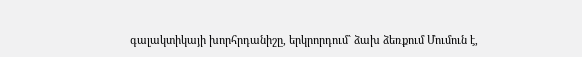գալակտիկայի խորհրդանիշը, երկրորդում` ձախ ձեռքում Մումուն է,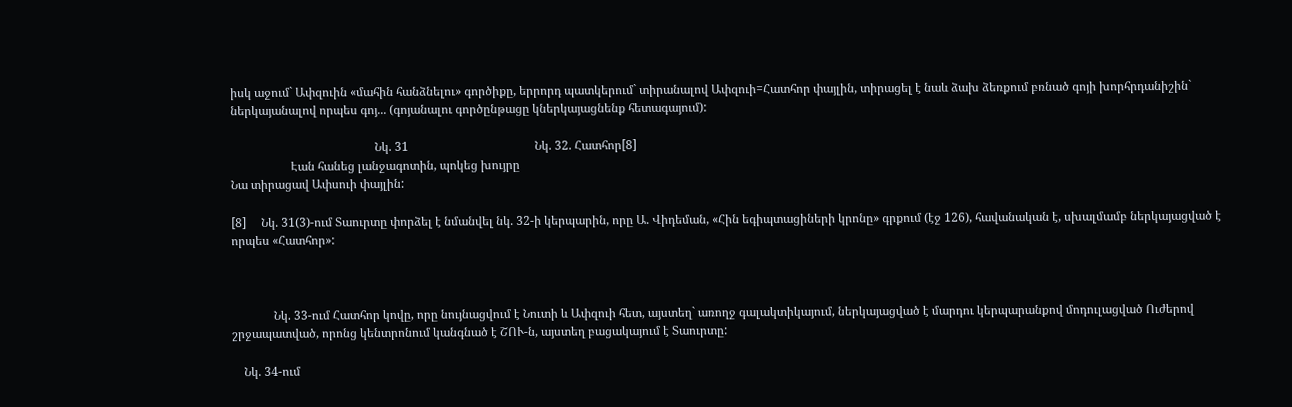իսկ աջում` Ափզուին «մահին հանձնելու» գործիքը, երրորդ պատկերում` տիրանալով Ափզուի=Հատհոր փայլին, տիրացել է նաև ձախ ձեռքում բռնած գոյի խորհրդանիշին` ներկայանալով որպես գոյ... (գոյանալու գործընթացը կներկայացնենք հետագայում):

                                                Նկ. 31                                          Նկ. 32. Հատհոր[8]
                    Էան հանեց լանջագոտին, պոկեց խույրը
Նա տիրացավ Ափսուի փայլին:

[8]     Նկ. 31(3)-ում Տաուրտը փորձել է նմանվել նկ. 32-ի կերպարին, որը Ա. Վիդեման, «Հին եգիպտացիների կրոնը» գրքում (էջ 126), հավանական է, սխալմամբ ներկայացված է որպես «Հատհոր»:



              Նկ. 33-ում Հատհոր կովը, որը նույնացվում է Նուտի և Ափզուի հետ, այստեղ` առողջ գալակտիկայում, ներկայացված է մարդու կերպարանքով մոդուլացված Ուժերով շրջապատված, որոնց կենտրոնում կանգնած է ՇՈՒ-ն, այստեղ բացակայում է Տաուրտը:

    Նկ. 34-ում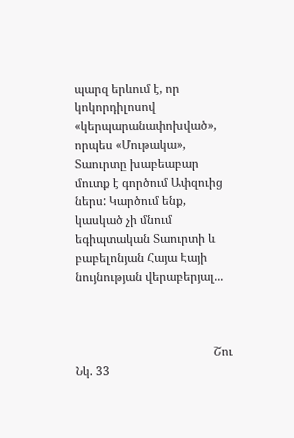պարզ երևում է, որ կոկորդիլոսով «կերպարանափոխված», որպես «Մութակա», Տաուրտը խաբեաբար մուտք է գործում Ափզուից ներս: Կարծում ենք, կասկած չի մնում եգիպտական Տաուրտի և բաբելոնյան Հայա Էայի նույնության վերաբերյալ...



                                              Շու                            Նկ. 33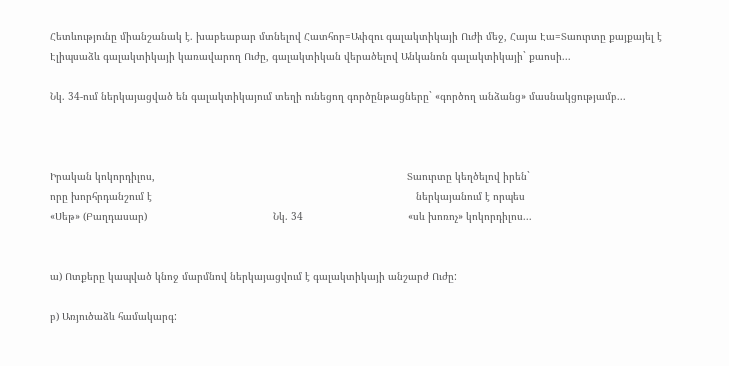Հետևությունը միանշանակ է. խաբեաբար մտնելով Հատհոր=Ափզու գալակտիկայի Ուժի մեջ, Հայա Էա=Տաուրտը քայքայել է Էլիպսաձև գալակտիկայի կառավարող Ուժը, գալակտիկան վերածելով Անկանոն գալակտիկայի` քաոսի...

Նկ. 34-ում ներկայացված են գալակտիկայում տեղի ունեցող գործընթացները` «գործող անձանց» մասնակցությամբ...



Իրական կոկորդիլոս,                                                                                    Տաուրտը կեղծելով իրեն`
որը խորհրդանշում է                                                                                        ներկայանում է որպես
«Սեթ» (Բաղդասար)                                          Նկ. 34                                   «սև խոռոչ» կոկորդիլոս...


ա) Ոտքերը կապված կնոջ մարմնով ներկայացվում է գալակտիկայի անշարժ Ուժը:

բ) Առյուծաձև համակարգ: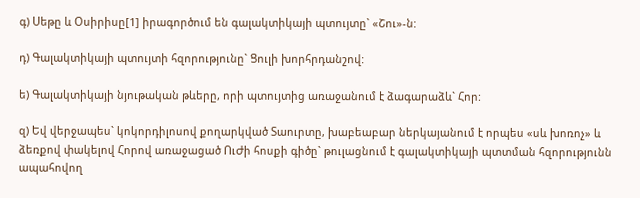գ) Սեթը և Օսիրիսը[1] իրագործում են գալակտիկայի պտույտը` «Շու»-ն:

դ) Գալակտիկայի պտույտի հզորությունը` Ցուլի խորհրդանշով:

ե) Գալակտիկայի նյութական թևերը, որի պտույտից առաջանում է ձագարաձև` Հոր:

զ) Եվ վերջապես` կոկորդիլոսով քողարկված Տաուրտը, խաբեաբար ներկայանում է որպես «սև խոռոչ» և ձեռքով փակելով Հորով առաջացած ՈւԺի հոսքի գիծը` թուլացնում է գալակտիկայի պտտման հզորությունն ապահովող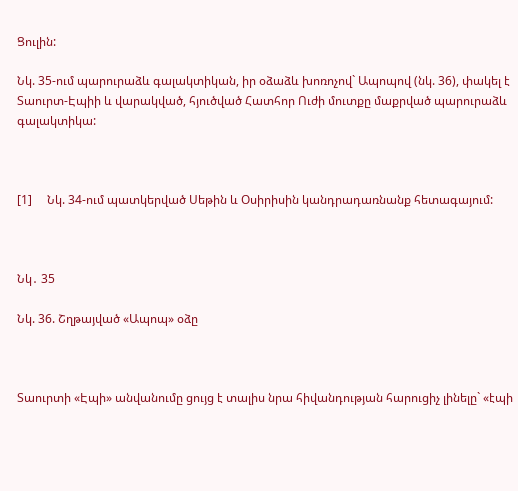Ցուլին:

Նկ. 35-ում պարուրաձև գալակտիկան, իր օձաձև խոռոչով` Ապոպով (նկ. 36), փակել է Տաուրտ-Էպիի և վարակված, հյուծված Հատհոր Ուժի մուտքը մաքրված պարուրաձև գալակտիկա:



[1]     Նկ. 34-ում պատկերված Սեթին և Օսիրիսին կանդրադառնանք հետագայում:



Նկ․ 35

Նկ. 36. Շղթայված «Ապոպ» օձը



Տաուրտի «Էպի» անվանումը ցույց է տալիս նրա հիվանդության հարուցիչ լինելը` «էպի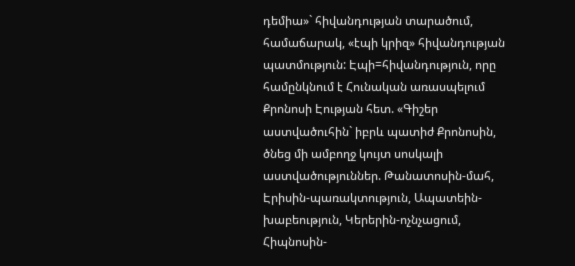դեմիա»` հիվանդության տարածում, համաճարակ, «էպի կրիզ» հիվանդության պատմություն: Էպի=հիվանդություն, որը համընկնում է Հունական առասպելում Քրոնոսի Էության հետ. «Գիշեր աստվածուհին` իբրև պատիժ Քրոնոսին, ծնեց մի ամբողջ կույտ սոսկալի աստվածություններ. Թանատոսին-մահ, Էրիսին-պառակտություն, Ապատեին-խաբեություն, Կերերին-ոչնչացում, Հիպնոսին-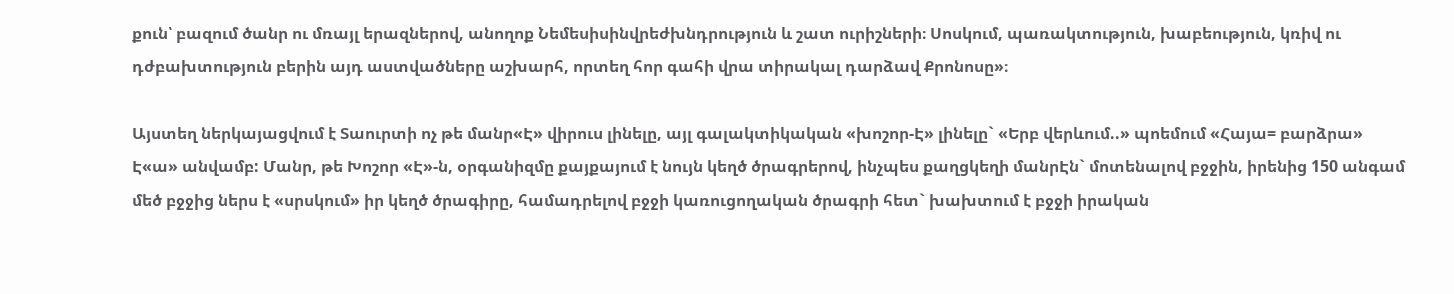քուն՝ բազում ծանր ու մռայլ երազներով, անողոք Նեմեսիսինվրեժխնդրություն և շատ ուրիշների։ Սոսկում, պառակտություն, խաբեություն, կռիվ ու դժբախտություն բերին այդ աստվածները աշխարհ, որտեղ հոր գահի վրա տիրակալ դարձավ Քրոնոսը»։

Այստեղ ներկայացվում է Տաուրտի ոչ թե մանր«Է» վիրուս լինելը, այլ գալակտիկական «խոշոր-Է» լինելը` «Երբ վերևում..» պոեմում «Հայա= բարձրա» Է«ա» անվամբ: Մանր, թե Խոշոր «Է»-ն, օրգանիզմը քայքայում է նույն կեղծ ծրագրերով, ինչպես քաղցկեղի մանրԷն` մոտենալով բջջին, իրենից 150 անգամ մեծ բջջից ներս է «սրսկում» իր կեղծ ծրագիրը, համադրելով բջջի կառուցողական ծրագրի հետ` խախտում է բջջի իրական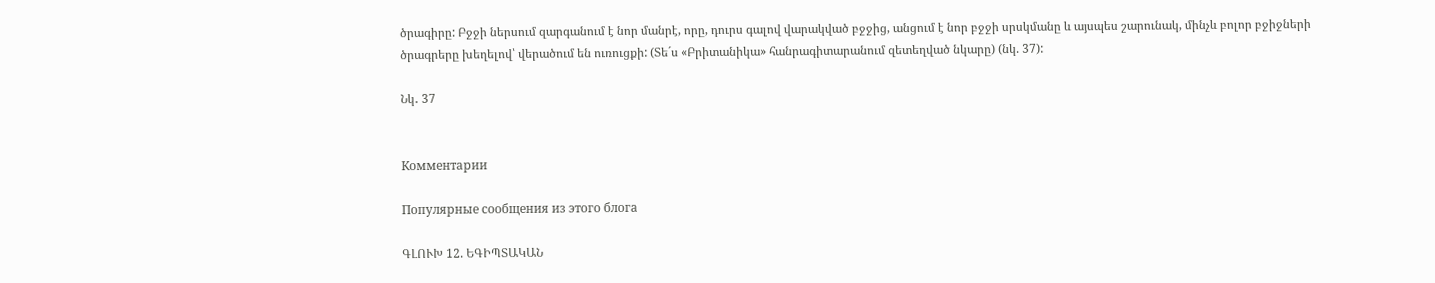ծրագիրը: Բջջի ներսում զարգանում է նոր մանրէ, որը, դուրս գալով վարակված բջջից, անցում է նոր բջջի սրսկմանը և այսպես շարունակ, մինչև բոլոր բջիջների ծրագրերը խեղելով՝ վերածում են ուռուցքի: (Տե´ս «Բրիտանիկա» հանրագիտարանում զետեղված նկարը) (նկ. 37):

Նկ․ 37


Комментарии

Популярные сообщения из этого блога

ԳԼՈՒԽ 12. ԵԳԻՊՏԱԿԱՆ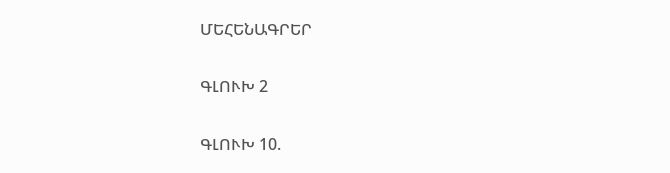ՄԵՀԵՆԱԳՐԵՐ

ԳԼՈՒԽ 2

ԳԼՈՒԽ 10.